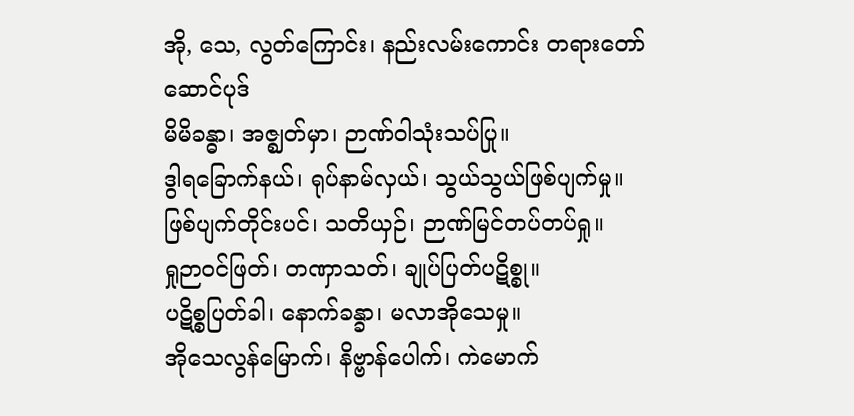အို, သေ, လွတ်ကြောင်း၊ နည်းလမ်းကောင်း တရားတော်
ဆောင်ပုဒ်
မိမိခန္ဓာ၊ အဇ္ဈတ်မှာ၊ ဉာဏ်ဝါသုံးသပ်ပြု။
ဒွါရခြောက်နယ်၊ ရုပ်နာမ်လှယ်၊ သွယ်သွယ်ဖြစ်ပျက်မှု။
ဖြစ်ပျက်တိုင်းပင်၊ သတိယှဉ်၊ ဉာဏ်မြင်တပ်တပ်ရှု။
ရှုဉာဝင်ဖြတ်၊ တဏှာသတ်၊ ချုပ်ပြတ်ပဋိစ္စု။
ပဋိစ္စပြတ်ခါ၊ နောက်ခန္ခာ၊ မလာအိုသေမှု။
အိုသေလွန်မြောက်၊ နိဗ္ဗာန်ပေါက်၊ ကဲမောက်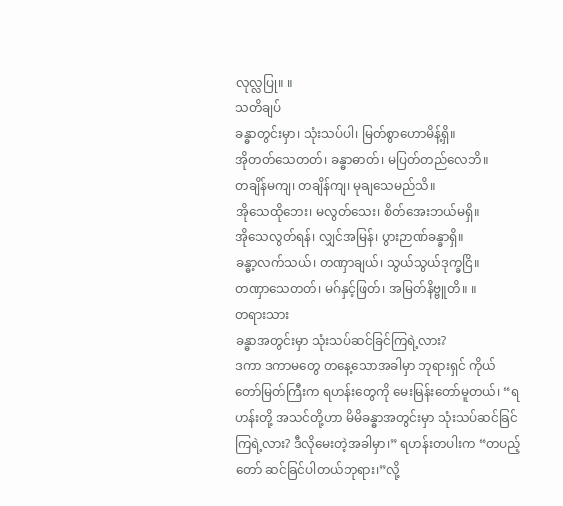လုလ္လပြု။ ။
သတိချပ်
ခန္ဓာတွင်းမှာ၊ သုံးသပ်ပါ၊ မြတ်စွာဟောမိန့်ရှိ။
အိုတတ်သေတတ်၊ ခန္ဓာဓာတ်၊ မပြတ်တည်လေဘိ။
တချိန်မကျ၊ တချိန်ကျ၊ မုချသေမည်သိ။
အိုသေထိုဘေး၊ မလွတ်သေး၊ စိတ်အေးဘယ်မရှိ။
အိုသေလွတ်ရန်၊ လျှင်အမြန်၊ ပွားဉာဏ်ခန္ခာရှိ။
ခန္ဓာ့လက်သယ်၊ တဏှာချယ်၊ သွယ်သွယ်ဒုက္ခငြိ။
တဏှာသေတတ်၊ မဂ်နှင့်ဖြတ်၊ အမြတ်နိဗ္ဗူတိ။ ။
တရားသား
ခန္ဓာအတွင်းမှာ သုံးသပ်ဆင်ခြင်ကြရဲ့လား?
ဒကာ ဒကာမတွေ တနေ့သောအခါမှာ ဘုရားရှင် ကိုယ်တော်မြတ်ကြီးက ရဟန်းတွေကို မေးမြန်းတော်မူတယ်၊ “ရဟန်းတို့ အသင်တို့ဟာ မိမိခန္ဓာအတွင်းမှာ သုံးသပ်ဆင်ခြင် ကြရဲ့လား? ဒီလိုမေးတဲ့အခါမှာ၊” ရဟန်းတပါးက “တပည့်တော် ဆင်ခြင်ပါတယ်ဘုရား၊”လို့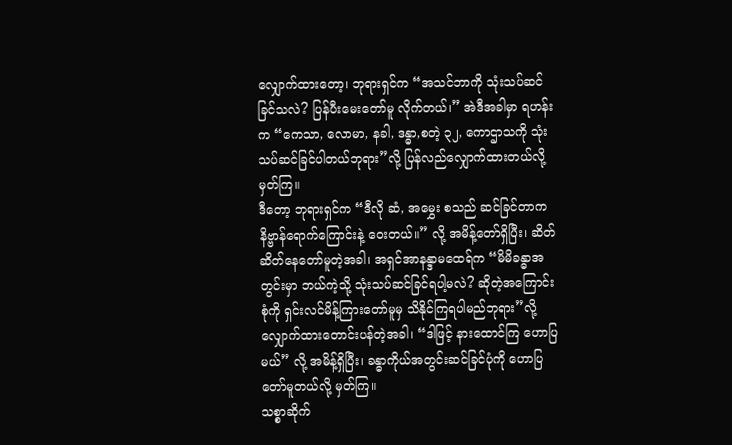လျှောက်ထားတော့၊ ဘုရားရှင်က “အသင်ဘာကို သုံးသပ်ဆင်ခြင်သလဲ? ပြန်ပီးမေးတော်မူ လိုက်တယ်၊” အဲဒီအခါမှာ ရဟန်းက “ကေသာ, လောမာ, နခါ, ဒန္ဓာ,စတဲ့ ၃၂, ကောဌာသကို သုံးသပ်ဆင်ခြင်ပါတယ်ဘုရား”လို့ ပြန်လည်လျှောက်ထားတယ်လို့ မှတ်ကြ။
ဒီတော့ ဘုရားရှင်က “ဒီလို ဆံ, အမွှေး စသည် ဆင်ခြင်တာက နိဗ္ဗာန်ရောက်ကြောင်းနဲ့ ဝေးတယ်။” လို့ အမိန့်တော်ရှိပြီး၊ ဆိတ်ဆိတ်နေတော်မူတဲ့အခါ၊ အရှင်အာနန္ဒာမထေရ်က “မိမိခန္ဓာအတွင်းမှာ ဘယ်ကဲ့သို့ သုံးသပ်ဆင်ခြင်ရပါ့မလဲ? ဆိုတဲ့အကြောင်းစုံကို ရှင်းလင်မိန့်ကြားတော်မူမှ သိနိုင်ကြရပါမည်ဘုရား”လို့ လျှောက်ထားတောင်းပန်တဲ့အခါ၊ “ဒါဖြင့် နားထောင်ကြ ဟောပြမယ်” လို့ အမိန့်ရှိပြီး၊ ခန္ဓာကိုယ်အတွင်းဆင်ခြင်ပုံကို ဟောပြတော်မူတယ်လို့ မှတ်ကြ။
သစ္စာဆိုက်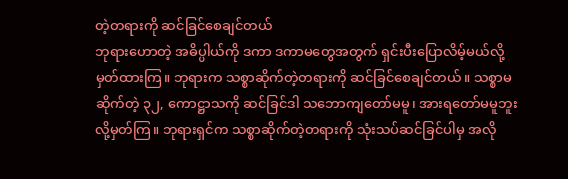တဲ့တရားကို ဆင်ခြင်စေချင်တယ်
ဘုရားဟောတဲ့ အဓိပ္ပါယ်ကို ဒကာ ဒကာမတွေအတွက် ရှင်းပီးပြောလိမ့်မယ်လို့ မှတ်ထားကြ။ ဘုရားက သစ္စာဆိုက်တဲ့တရားကို ဆင်ခြင်စေချင်တယ်။ သစ္စာမဆိုက်တဲ့ ၃၂, ကောဋ္ဌာသကို ဆင်ခြင်ဒါ သဘောကျတော်မမူ၊ အားရတော်မမူဘူးလို့မှတ်ကြ။ ဘုရားရှင်က သစ္စာဆိုက်တဲ့တရားကို သုံးသပ်ဆင်ခြင်ပါမှ အလို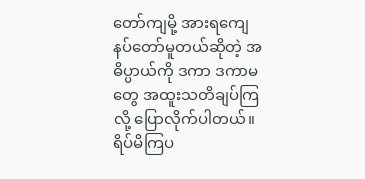တော်ကျမို့ အားရကျေနပ်တော်မူတယ်ဆိုတဲ့ အဓိပ္ပာယ်ကို ဒကာ ဒကာမတွေ အထူးသတိချပ်ကြလို့ ပြောလိုက်ပါတယ်။ ရိပ်မိကြပ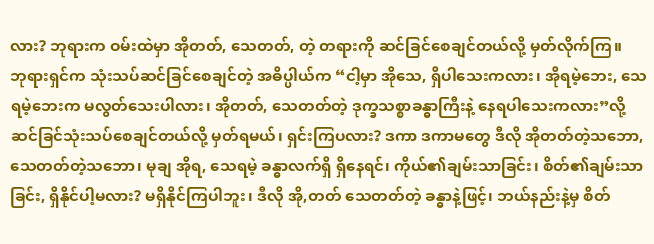လား? ဘုရားက ဝမ်းထဲမှာ အိုတတ်, သေတတ်, တဲ့ တရားကို ဆင်ခြင်စေချင်တယ်လို့ မှတ်လိုက်ကြ။
ဘုရားရှင်က သုံးသပ်ဆင်ခြင်စေချင်တဲ့ အဓိပ္ပါယ်က “ငါ့မှာ အိုသေ, ရှိပါသေးကလား၊ အိုရမဲ့ဘေး, သေရမဲ့ဘေးက မလွတ်သေးပါလား၊ အိုတတ်, သေတတ်တဲ့ ဒုက္ခသစ္စာခန္ဓာကြီးနဲ့ နေရပါသေးကလား”လို့ ဆင်ခြင်သုံးသပ်စေချင်တယ်လို့ မှတ်ရမယ်၊ ရှင်းကြပလား? ဒကာ ဒကာမတွေ ဒီလို အိုတတ်တဲ့သဘော, သေတတ်တဲ့သဘော၊ မုချ အိုရ, သေရမဲ့ ခန္ဓာလက်ရှိ ရှိနေရင်၊ ကိုယ်၏ချမ်းသာခြင်း၊ စိတ်၏ချမ်းသာခြင်း, ရှိနိုင်ပါ့မလား? မရှိနိုင်ကြပါဘူး၊ ဒီလို အို,တတ် သေတတ်တဲ့ ခန္ဓာနဲ့ဖြင့်၊ ဘယ်နည်းနဲ့မှ စိတ်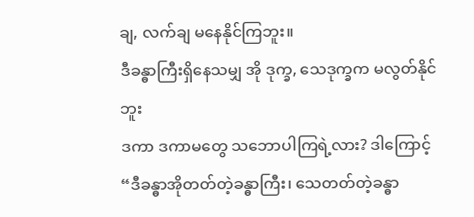ချ, လက်ချ မနေနိုင်ကြဘူး။
ဒီခန္ဓာကြီးရှိနေသမျှ အို ဒုက္ခ, သေဒုက္ခက မလွတ်နိုင်ဘူး
ဒကာ ဒကာမတွေ သဘောပါကြရဲ့လား? ဒါကြောင့် “ဒီခန္ဓာအိုတတ်တဲ့ခန္ဓာကြီး၊ သေတတ်တဲ့ခန္ဓာ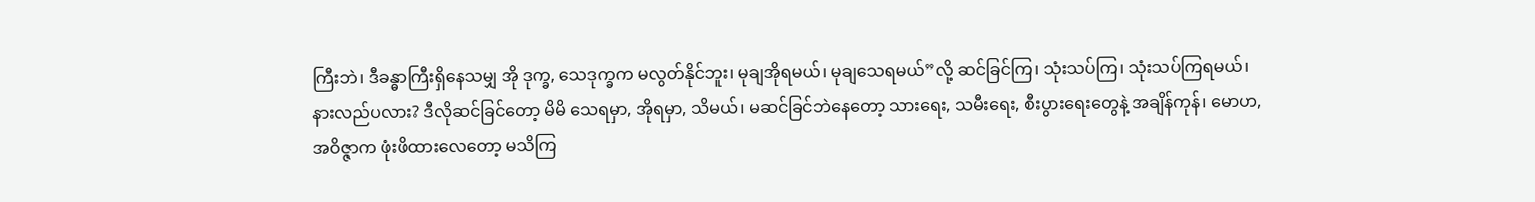ကြီးဘဲ၊ ဒီခန္ဓာကြီးရှိနေသမျှ အို ဒုက္ခ, သေဒုက္ခက မလွတ်နိုင်ဘူး၊ မုချအိုရမယ်၊ မုချသေရမယ်”လို့ ဆင်ခြင်ကြ၊ သုံးသပ်ကြ၊ သုံးသပ်ကြရမယ်၊ နားလည်ပလား? ဒီလိုဆင်ခြင်တော့ မိမိ သေရမှာ, အိုရမှာ, သိမယ်၊ မဆင်ခြင်ဘဲနေတော့ သားရေး, သမီးရေး, စီးပွားရေးတွေနဲ့ အချိန်ကုန်၊ မောဟ, အဝိဇ္ဇာက ဖုံးဖိထားလေတော့ မသိကြ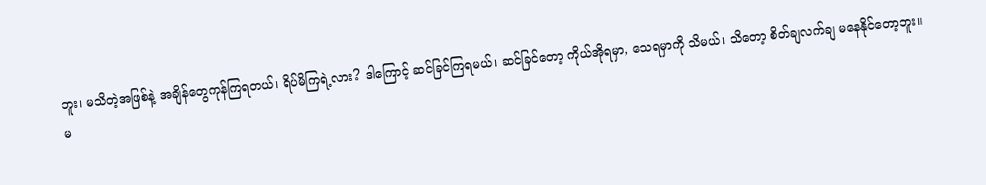ဘူး၊ မသိတဲ့အဖြစ်နဲ့ အချိန်တွေကုန်ကြရတယ်၊ ရိပ်မိကြရဲ့လား? ဒါကြောင့် ဆင်ခြင်ကြရမယ်၊ ဆင်ခြင်တော့ ကိုယ်အိုရမှာ, သေရမှာကို သိမယ်၊ သိတော့ စိတ်ချလက်ချ မနေနိုင်တော့ဘူး။
မ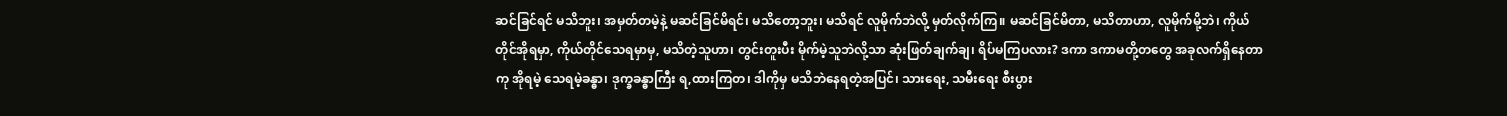ဆင်ခြင်ရင် မသိဘူး၊ အမှတ်တမဲ့နဲ့ မဆင်ခြင်မိရင်၊ မသိတော့ဘူး၊ မသိရင် လူမိုက်ဘဲလို့ မှတ်လိုက်ကြ။ မဆင်ခြင်မိတာ, မသိတာဟာ, လူမိုက်မို့ဘဲ၊ ကိုယ်တိုင်အိုရမှာ, ကိုယ်တိုင်သေရမှာမှ, မသိတဲ့သူဟာ၊ တွင်းတူးပီး မိုက်မဲ့သူဘဲလို့သာ ဆုံးဖြတ်ချက်ချ၊ ရိပ်မကြပလား? ဒကာ ဒကာမတို့တတွေ အခုလက်ရှိနေတာကု အိုရမဲ့ သေရမဲ့ခန္ဓာ၊ ဒုက္ခခန္ဓာကြီး ရ,ထားကြတ၊ ဒါကိုမှ မသိဘဲနေရတဲ့အပြင်၊ သားရေး, သမီးရေး စီးပွား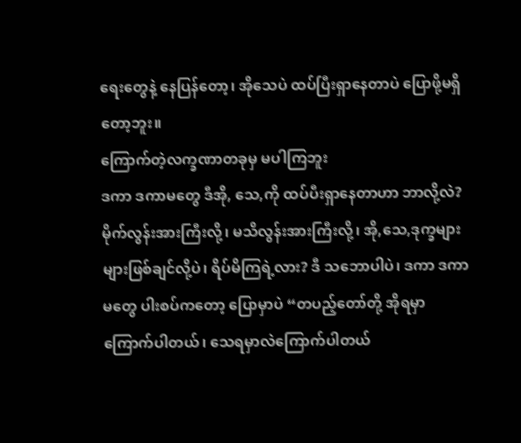ရေးတွေနဲ့ နေပြန်တော့၊ အိုသေပဲ ထပ်ပြီးရှာနေတာပဲ ပြောဖို့မရှိတော့ဘူး။
ကြောက်တဲ့လက္ခဏာတခုမှ မပါကြဘူး
ဒကာ ဒကာမတွေ ဒီအို, သေ,ကို ထပ်ပီးရှာနေတာဟာ ဘာလို့လဲ? မိုက်လွန်းအားကြီးလို့၊ မသိလွန်းအားကြီးလို့၊ အို,သေ,ဒုက္ခများများဖြစ်ချင်လို့ပဲ၊ ရိပ်မိကြရဲ့လား? ဒီ သဘောပါပဲ၊ ဒကာ ဒကာမတွေ ပါးစပ်ကတော့ ပြောမှာပဲ “တပည့်တော်တို့ အိုရမှာကြောက်ပါတယ်၊ သေရမှာလဲကြောက်ပါတယ်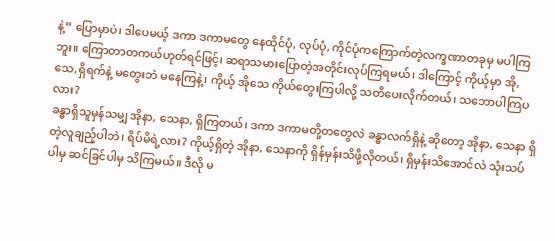နဲ့” ပြောမှာပဲ၊ ဒါပေမယ့် ဒကာ ဒကာမတွေ နေထိုင်ပုံ, လုပ်ပုံ, ကိုင်ပုံကကြောက်တဲ့လက္ခဏာတခုမှ မပါကြဘူး။ ကြောတာတကယ်ဟုတ်ရင်ဖြင့်၊ ဆရာသမားပြောတဲ့အတိုင်းလုပ်ကြရမယ်၊ ဒါကြောင့် ကိုယ့်မှာ အို,သေ,ရှိရက်နဲ့ မတွေးဘဲ မနေကြနဲ့၊ ကိုယ့် အိုသေ ကိုယ်တွေးကြပါလို့ သတိပေးလိုက်တယ်၊ သဘောပါကြပလား?
ခန္ဓာရှိသူမှန်သမျှ အိုနာ, သေနာ, ရှိကြတယ်၊ ဒကာ ဒကာမတို့တတွေလဲ ခန္ဓာလက်ရှိနဲ့ ဆိုတော့ အိုနာ, သေနာ ရှိတဲ့လူချည့်ပါဘဲ၊ ရိပ်မိရဲ့လား? ကိုယ့်ရှိတဲ့ အိုနာ, သေနာကို ရှိန်မှန်းသိဖို့လိုတယ်၊ ရှိမှန်းသိအောင်လဲ သုံးသပ်ပါမှ ဆင်ခြင်ပါမှ သိကြမယ်။ ဒီလို မ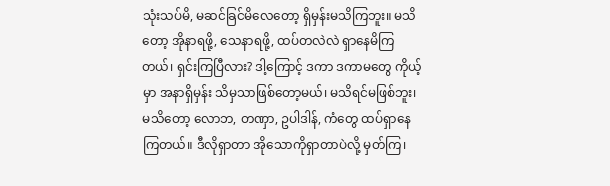သုံးသပ်မိ, မဆင်ခြင်မိလေတော့ ရှိမှန်းမသိကြဘူး။ မသိတော့ အိုနာရဖို့, သေနာရဖို့, ထပ်တလဲလဲ ရှာနေမိကြတယ်၊ ရှင်းကြပြီလား? ဒါ့ကြောင့် ဒကာ ဒကာမတွေ ကိုယ့်မှာ အနာရှိမှန်း သိမှသာဖြစ်တော့မယ်၊ မသိရင်မဖြစ်ဘူး၊ မသိတော့ လောဘ, တဏှာ, ဥပါဒါန်, ကံတွေ ထပ်ရှာနေကြတယ်။ ဒီလိုရှာတာ အိုသောကိုရှာတာပဲလို့ မှတ်ကြ၊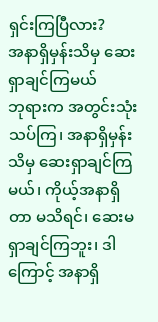ရှင်းကြပြီလား?
အနာရှိမှန်းသိမှ ဆေးရှာချင်ကြမယ်
ဘုရားက အတွင်းသုံးသပ်ကြ၊ အနာရှိမှန်းသိမှ ဆေးရှာချင်ကြမယ်၊ ကိုယ့်အနာရှိတာ မသိရင်၊ ဆေးမရှာချင်ကြဘူး၊ ဒါကြောင့် အနာရှိ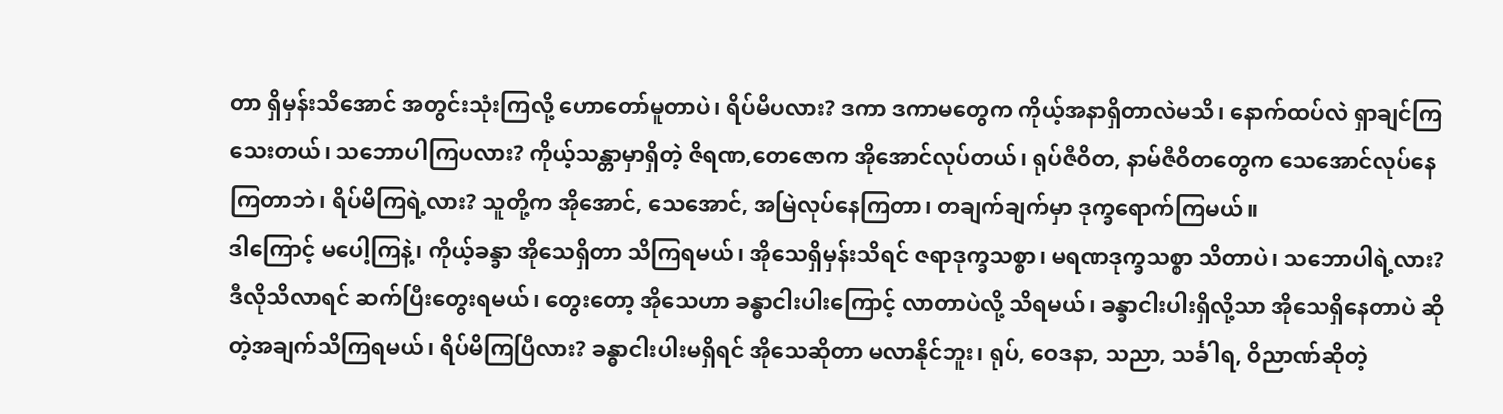တာ ရှိမှန်းသိအောင် အတွင်းသုံးကြလို့ ဟောတော်မူတာပဲ၊ ရိပ်မိပလား? ဒကာ ဒကာမတွေက ကိုယ့်အနာရှိတာလဲမသိ၊ နောက်ထပ်လဲ ရှာချင်ကြသေးတယ်၊ သဘောပါကြပလား? ကိုယ့်သန္တာမှာရှိတဲ့ ဇိရဏ,တေဇောက အိုအောင်လုပ်တယ်၊ ရုပ်ဇီဝိတ, နာမ်ဇီဝိတတွေက သေအောင်လုပ်နေကြတာဘဲ၊ ရိပ်မိကြရဲ့လား? သူတို့က အိုအောင်, သေအောင်, အမြဲလုပ်နေကြတာ၊ တချက်ချက်မှာ ဒုက္ခရောက်ကြမယ်။
ဒါကြောင့် မပေါ့ကြနဲ့၊ ကိုယ့်ခန္ခာ အိုသေရှိတာ သိကြရမယ်၊ အိုသေရှိမှန်းသိရင် ဇရာဒုက္ခသစ္စာ၊ မရဏဒုက္ခသစ္စာ သိတာပဲ၊ သဘောပါရဲ့လား? ဒီလိုသိလာရင် ဆက်ပြီးတွေးရမယ်၊ တွေးတော့ အိုသေဟာ ခန္ဓာငါးပါးကြောင့် လာတာပဲလို့ သိရမယ်၊ ခန္ခာငါးပါးရှိလို့သာ အိုသေရှိနေတာပဲ ဆိုတဲ့အချက်သိကြရမယ်၊ ရိပ်မိကြပြီလား? ခန္ဓာငါးပါးမရှိရင် အိုသေဆိုတာ မလာနိုင်ဘူး၊ ရုပ်, ဝေဒနာ, သညာ, သင်္ခါရ, ဝိညာဏ်ဆိုတဲ့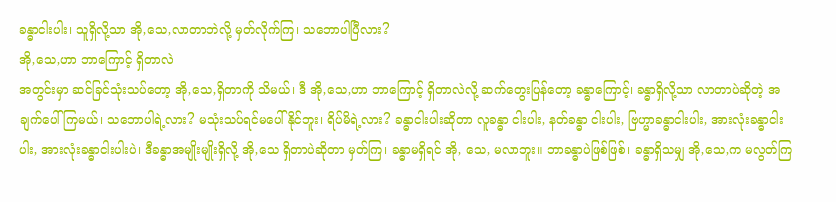ခန္ဓာငါးပါး၊ သူရှိလို့သာ အို,သေ,လာတာဘဲလို့ မှတ်လိုက်ကြ၊ သဘောပါပြီလား?
အို,သေ,ဟာ ဘာကြောင့် ရှိတာလဲ
အတွင်းမှာ ဆင်ခြင်သုံးသပ်တော့ အို,သေ,ရှိတာကို သိမယ်၊ ဒီ အို,သေ,ဟာ ဘာကြောင့် ရှိတာလဲလို့ ဆက်တွေးပြန်တော့ ခန္ဓာကြောင့်၊ ခန္ဓာရှိလို့သာ လာတာပဲဆိုတဲ့ အချက်ပေါ်ကြမယ်၊ သဘောပါရဲ့လား? မသုံးသပ်ရင်မပေါ်နိုင်ဘူး၊ ရိပ်မိရဲ့လား? ခန္ဓာငါးပါးဆိုတာ လူခန္ဓာ ငါးပါး, နတ်ခန္ဓာ ငါးပါး, ဗြဟ္မာခန္ဓာငါးပါး, အားလုံးခန္ဓာငါးပါး, အားလုံးခန္ဓာငါးပါးပဲ၊ ဒီခန္ဓာအမျိုးမျိုးရှိလို့ အို,သေ ရှိတာပဲဆိုတာ မှတ်ကြ၊ ခန္ဓာမရှိရင် အို, သေ, မလာဘူး။ ဘာခန္ဓာပဲဖြစ်ဖြစ်၊ ခန္ဓာရှိသမျှ အို,သေ,က မလွတ်ကြ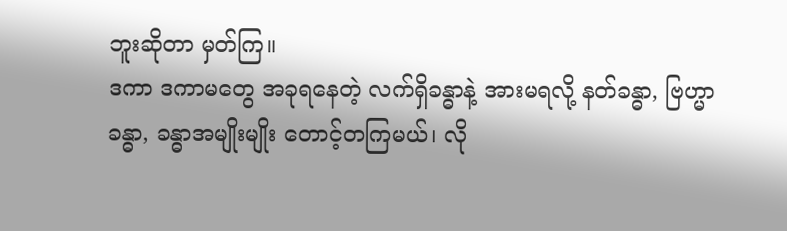ဘူးဆိုတာ မှတ်ကြ။
ဒကာ ဒကာမတွေ အခုရနေတဲ့ လက်ရှိခန္ဓာနဲ့ အားမရလို့ နတ်ခန္ဓာ, ဗြဟ္မာခန္ဓာ, ခန္ဓာအမျိုးမျိုး တောင့်တကြမယ်၊ လို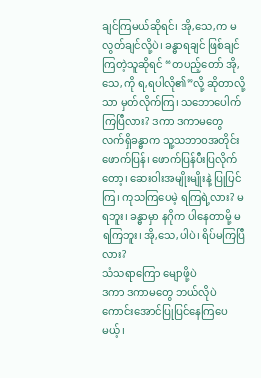ချင်ကြမယ်ဆိုရင်၊ အို,သေ,က မလွတ်ချင်လို့ပဲ၊ ခန္ဓာရချင် ဖြစ်ချင်ကြတဲ့သူဆိုရင် “တပည့်တော် အို,သေ,ကို ရ,ရပါလို၏”လို့ ဆိုတာလို့သာ မှတ်လိုက်ကြ၊ သဘောပေါက်ကြပြီလား? ဒကာ ဒကာမတွေ လက်ရှိခန္ဓာက သူ့သဘာဝအတိုင်းဖောက်ပြန်၊ ဖောက်ပြန်ပီးပြလိုက်တော့၊ ဆေးဝါးအမျိုးမျိုးနဲ့ ပြုပြင်ကြ၊ ကုသကြပေမဲ့ ရကြရဲ့လား? မရဘူး၊ ခန္ဓာမှာ နဂိုက ပါနေတာမို့ မရကြဘူး၊ အို,သေ,ပါပဲ၊ ရိပ်မကြပြီလား?
သံသရာကြော မျောဖို့ပဲ
ဒကာ ဒကာမတွေ ဘယ်လိုပဲ ကောင်းအောင်ပြုပြင်နေကြပေမယ့်၊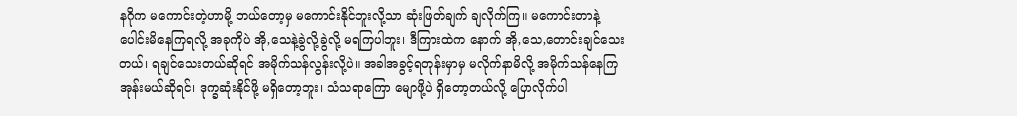နဂိုက မကောင်းတဲ့ဟာမို့ ဘယ်တော့မှ မကောင်းနိုင်ဘူးလို့သာ ဆုံးဖြတ်ချက် ချလိုက်ကြ။ မကောင်းတာနဲ့ ပေါင်းမိနေကြရလို့ အခုကိုပဲ အို,သေနဲ့ခွဲလို့ခွဲလို့ မရကြပါဘူး၊ ဒီကြားထဲက နောက် အို,သေ,တောင်းချင်သေးတယ်၊ ရချင်သေးတယ်ဆိုရင် အမိုက်သန်လွန်းလို့ပဲ။ အခါအခွင့်ရတုန်းမှာမှ မလိုက်နာမိလို့ အမိုက်သန်နေကြအုန်းမယ်ဆိုရင်၊ ဒုက္ခဆုံးနိုင်ဖို့ မရှိတော့ဘူး၊ သံသရာကြော မျောဖို့ပဲ ရှိတော့တယ်လို့ ပြောလိုက်ပါ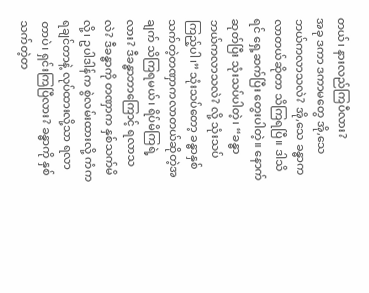တယ်၊ နားလည်ကြပီလား?
အခု ဒကာ ဒကာမတွေ အို,သေ ဘယ်ကလာသလဲ? အို,သေ ခန္ဓာကလာတယ်ဆိုတာ သိကြရပြီ။ ဒါသိရင် ရှေ့ဆက်ပြီး တွေးပါတဲ့။ နောက်ဆုတ်ပြီး သုံးသပ်ပါတဲ့၊ “ခန္ဓာ ဘယ်ကလာသလဲ? လို့ သုံးသပ်ကြည့်ပါ၊” သုံးသပ်တော့ ခန္ဓာနှစ်သက်တဲ့တဏှာကလာတယ်ဆိုတဲ့အချက် သိကြရမယ်၊ ရိပ်မိကြရဲ့လား? ဒီခန္ဓာဘာကြောင့် ရလာသလဲ? ဒီခန္ဓာကို တဏှာက နှစ်သက်မိလို့၊ ဥပါဒါန်က စွဲလမ်းထားလို့ ကံက ရချင်တာနဲ့ လုပ်ထားလို့သာ ရလာတာပဲ၊ ရှင်းကြပြီလား? ခန္ဓာကို နှစ်သက်တဲ့တ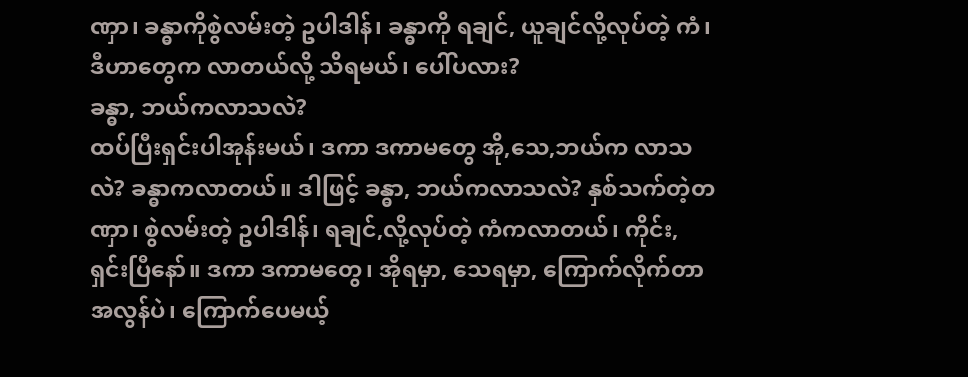ဏှာ၊ ခန္ဓာကိုစွဲလမ်းတဲ့ ဥပါဒါန်၊ ခန္ဓာကို ရချင်, ယူချင်လို့လုပ်တဲ့ ကံ၊ ဒီဟာတွေက လာတယ်လို့ သိရမယ်၊ ပေါ်ပလား?
ခန္ဓာ, ဘယ်ကလာသလဲ?
ထပ်ပြီးရှင်းပါအုန်းမယ်၊ ဒကာ ဒကာမတွေ အို,သေ,ဘယ်က လာသလဲ? ခန္ဓာကလာတယ်။ ဒါဖြင့် ခန္ဓာ, ဘယ်ကလာသလဲ? နှစ်သက်တဲ့တဏှာ၊ စွဲလမ်းတဲ့ ဥပါဒါန်၊ ရချင်,လို့လုပ်တဲ့ ကံကလာတယ်၊ ကိုင်း, ရှင်းပြီနော်။ ဒကာ ဒကာမတွေ၊ အိုရမှာ, သေရမှာ, ကြောက်လိုက်တာ အလွန်ပဲ၊ ကြောက်ပေမယ့်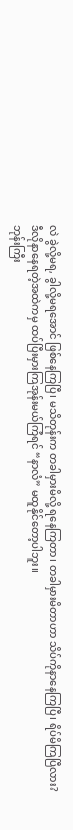လဲ ခွဲလို့မရ, ခွါလို့မရအောင် ဖြစ်နေကြပြီ၊ မသိတုန်းက တခါမှားမိလို့ ရနေကြတာ၊ တခါမှားမိတာဟာ သိပ်ကိုနာနေကြပြီ၊ ရိပ်မိကြပြီလား? ဒီလိုနာနေရတဲ့အထဲကမှ ထပ်ပြီးမှားကြအုန်းမယ်ကြံရင် “နာလံ” မထူနိုင်တော့ပါဘူး။
ဘုန်းကြီး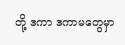တို့ ဒကာ ဒကာမတွေမှာ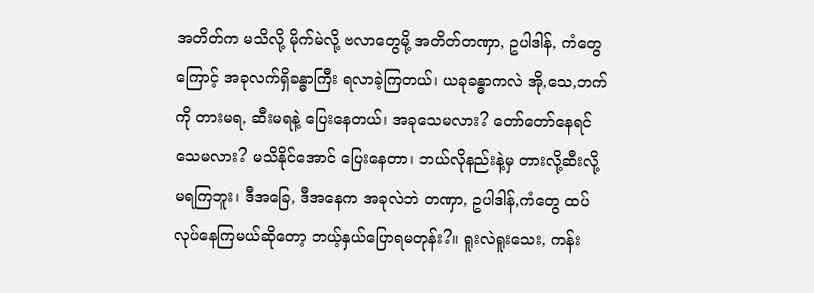အတိတ်က မသိလို့ မိုက်မဲလို့ ဗလာတွေမို့ အတိတ်တဏှာ, ဥပါဒါန်, ကံတွေကြောင့် အခုလက်ရှိခန္ဓာကြီး ရလာခဲ့ကြတယ်၊ ယခုခန္ဓာကလဲ အို,သေ,ဘက်ကို တားမရ, ဆီးမရနဲ့ ပြေးနေတယ်၊ အခုသေမလား? တော်တော်နေရင် သေမလား? မသိနိုင်အောင် ပြေးနေတာ၊ ဘယ်လိုနည်းနဲ့မှ တားလို့ဆီးလို့ မရကြဘူး၊ ဒီအခြေ, ဒီအနေက အခုလဲဘဲ တဏှာ, ဥပါဒါန်,ကံတွေ ထပ်လုပ်နေကြမယ်ဆိုတော့ ဘယ့်နှယ်ပြောရမတုန်း?။ ရူးလဲရူးသေး, ကန်း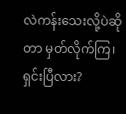လဲကန်းသေးလို့ပဲဆိုတာ မှတ်လိုက်ကြ၊ ရှင်းပြီလား?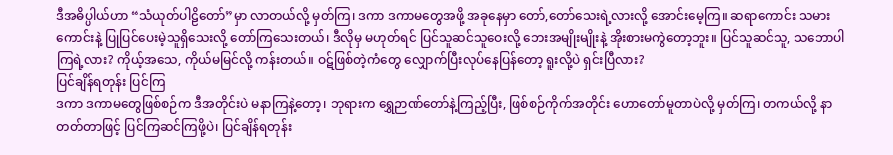ဒီအဓိပ္ပါယ်ဟာ “သံယုတ်ပါဠိတော်”မှာ လာတယ်လို့ မှတ်ကြ၊ ဒကာ ဒကာမတွေအဖို့ အခုနေမှာ တော်,တော်သေးရဲ့လားလို့ အောင်းမေ့ကြ။ ဆရာကောင်း သမားကောင်းနဲ့ ပြုပြင်ပေးမဲ့သူရှိသေးလို့ တော်ကြသေးတယ်၊ ဒီလိုမှ မဟုတ်ရင် ပြင်သူဆင်သူဝေးလို့ ဘေးအမျိုးမျိုးနဲ့ အိုးစားမကွဲတော့ဘူး။ ပြင်သူဆင်သူ, သဘောပါကြရဲ့လား? ကိုယ့်အသေ, ကိုယ်မမြင်လို့ ကန်းတယ်။ ဝဋ်ဖြစ်တဲ့ကံတွေ လျှောက်ပြီးလုပ်နေပြန်တော့ ရူးလို့ပဲ ရှင်းပြီလား?
ပြင်ချိန်ရတုန်း ပြင်ကြ
ဒကာ ဒကာမတွေဖြစ်စဉ်က ဒီအတိုင်းပဲ မနာကြနဲ့တော့၊ ဘုရားက ရွှေဉာဏ်တော်နဲ့ကြည့်ပြီး, ဖြစ်စဉ်ကိုက်အတိုင်း ဟောတော်မူတာပဲလို့ မှတ်ကြ၊ တကယ်လို့ နာတတ်တာဖြင့် ပြင်ကြဆင်ကြဖို့ပဲ၊ ပြင်ချိန်ရတုန်း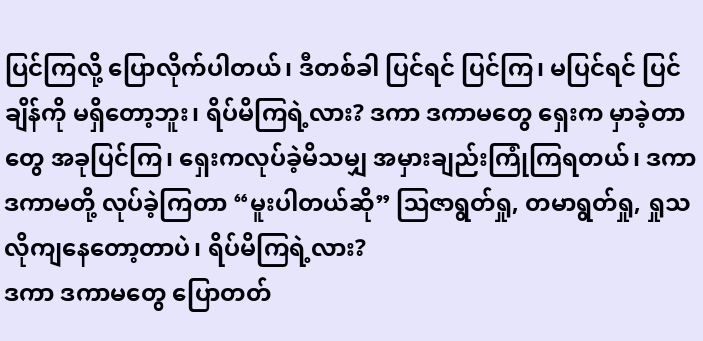ပြင်ကြလို့ ပြောလိုက်ပါတယ်၊ ဒီတစ်ခါ ပြင်ရင် ပြင်ကြ၊ မပြင်ရင် ပြင်ချိန်ကို မရှိတော့ဘူး၊ ရိပ်မိကြရဲ့လား? ဒကာ ဒကာမတွေ ရှေးက မှာခဲ့တာတွေ အခုပြင်ကြ၊ ရှေးကလုပ်ခဲ့မိသမျှ အမှားချည်းကြုံကြရတယ်၊ ဒကာ ဒကာမတို့ လုပ်ခဲ့ကြတာ “မူးပါတယ်ဆို” ဩဇာရွတ်ရှု, တမာရွတ်ရှု, ရှုသလိုကျနေတော့တာပဲ၊ ရိပ်မိကြရဲ့လား?
ဒကာ ဒကာမတွေ ပြောတတ်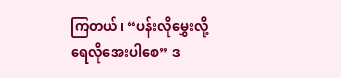ကြတယ်၊ “ပန်းလိုမွှေးလို့ ရေလိုအေးပါစေ” ဒ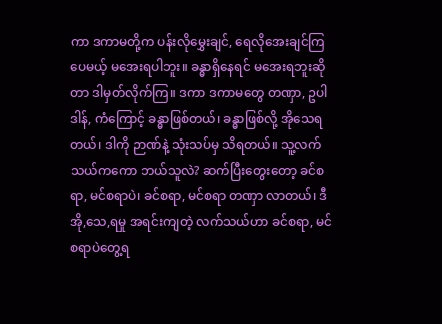ကာ ဒကာမတို့က ပန်းလိုမွှေးချင်, ရေလိုအေးချင်ကြပေမယ့် မအေးရပါဘူး။ ခန္ဓာရှိနေရင် မအေးရဘူးဆိုတာ ဒါမှတ်လိုက်ကြ။ ဒကာ ဒကာမတွေ တဏှာ, ဥပါဒါန်, ကံကြောင့် ခန္ဓာဖြစ်တယ်၊ ခန္ဓာဖြစ်လို့ အိုသေရတယ်၊ ဒါကို ဉာဏ်နဲ့ သုံးသပ်မှ သိရတယ်။ သူ့လက်သယ်ကကော ဘယ်သူလဲ? ဆက်ပြီးတွေးတော့ ခင်စရာ, မင်စရာပဲ၊ ခင်စရာ, မင်စရာ တဏှာ လာတယ်၊ ဒီ အို,သေ,ရမှု အရင်းကျတဲ့ လက်သယ်ဟာ ခင်စရာ, မင်စရာပဲတွေ့ရ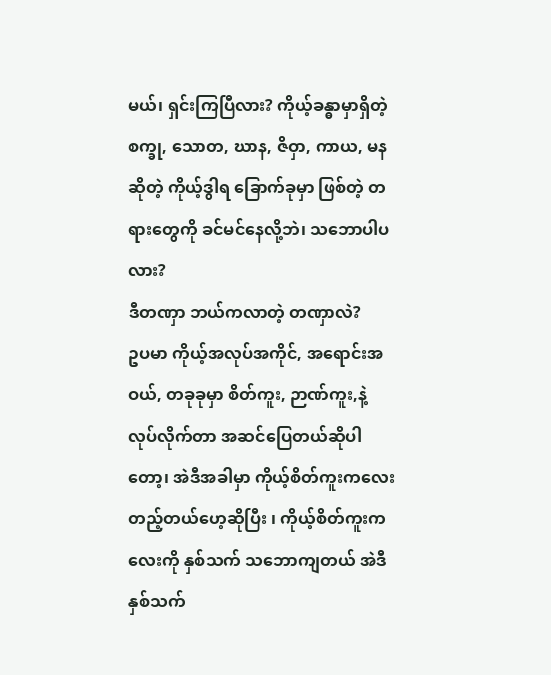မယ်၊ ရှင်းကြပြီလား? ကိုယ့်ခန္ဓာမှာရှိတဲ့ စက္ခု, သောတ, ဃာန, ဇိဝှာ, ကာယ, မနဆိုတဲ့ ကိုယ့်ဒွါရ ခြောက်ခုမှာ ဖြစ်တဲ့ တရားတွေကို ခင်မင်နေလို့ဘဲ၊ သဘောပါပလား?
ဒီတဏှာ ဘယ်ကလာတဲ့ တဏှာလဲ?
ဥပမာ ကိုယ့်အလုပ်အကိုင်, အရောင်းအဝယ်, တခုခုမှာ စိတ်ကူး, ဉာဏ်ကူး,နဲ့ လုပ်လိုက်တာ အဆင်ပြေတယ်ဆိုပါတော့၊ အဲဒီအခါမှာ ကိုယ့်စိတ်ကူးကလေးတည့်တယ်ဟေ့ဆိုပြီး ၊ ကိုယ့်စိတ်ကူးကလေးကို နှစ်သက် သဘောကျတယ် အဲဒီနှစ်သက်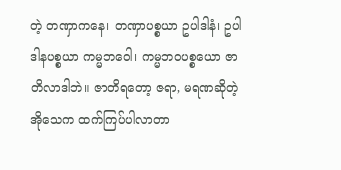တဲ့ တဏှာကနေ၊ တဏှာပစ္စယာ ဥပါဒါနံ၊ ဥပါဒါနပစ္စယာ ကမ္မဘဝေါ၊ ကမ္မဘဝပစ္စယော ဇာတိလာဒါဘဲ။ ဇာတိရတော့ ဇရာ, မရဏဆိုတဲ့ အိုသေက ထက်ကြပ်ပါလာတာ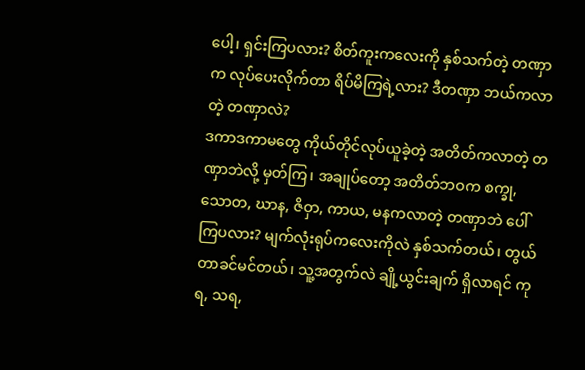ပေါ့၊ ရှင်းကြပလား? စိတ်ကူးကလေးကို နှစ်သက်တဲ့ တဏှာက လုပ်ပေးလိုက်တာ ရိပ်မိကြရဲ့လား? ဒီတဏှာ ဘယ်ကလာတဲ့ တဏှာလဲ?
ဒကာဒကာမတွေ ကိုယ်တိုင်လုပ်ယူခဲ့တဲ့ အတိတ်ကလာတဲ့ တဏှာဘဲလို့ မှတ်ကြ၊ အချုပ်တော့ အတိတ်ဘဝက စက္ခု, သောတ, ဃာန, ဇိဝှာ, ကာယ, မနကလာတဲ့ တဏှာဘဲ ပေါ်ကြပလား? မျက်လုံးရုပ်ကလေးကိုလဲ နှစ်သက်တယ်၊ တွယ်တာခင်မင်တယ်၊ သူ့အတွက်လဲ ချို့ယွင်းချက် ရှိလာရင် ကုရ, သရ,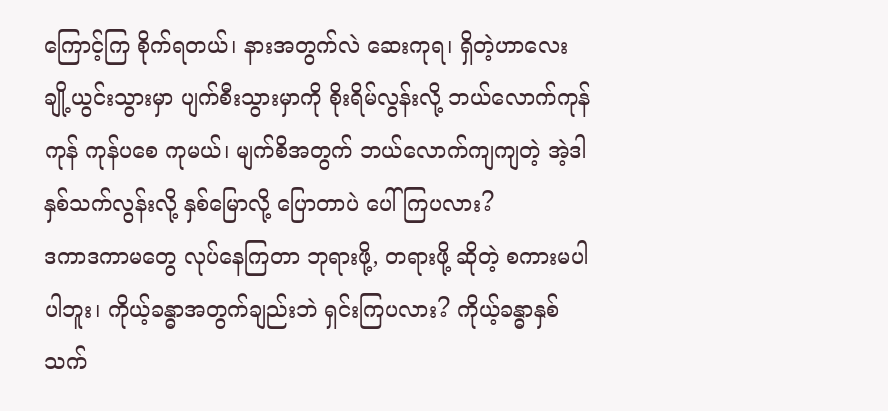ကြောင့်ကြ စိုက်ရတယ်၊ နားအတွက်လဲ ဆေးကုရ၊ ရှိတဲ့ဟာလေး ချို့ယွင်းသွားမှာ ပျက်စီးသွားမှာကို စိုးရိမ်လွန်းလို့ ဘယ်လောက်ကုန်ကုန် ကုန်ပစေ ကုမယ်၊ မျက်စိအတွက် ဘယ်လောက်ကျကျတဲ့ အဲ့ဒါ နှစ်သက်လွန်းလို့ နှစ်မြောလို့ ပြောတာပဲ ပေါ်ကြပလား?
ဒကာဒကာမတွေ လုပ်နေကြတာ ဘုရားဖို့, တရားဖို့ ဆိုတဲ့ စကားမပါပါဘူး၊ ကိုယ့်ခန္ဓာအတွက်ချည်းဘဲ ရှင်းကြပလား? ကိုယ့်ခန္ဓာနှစ်သက်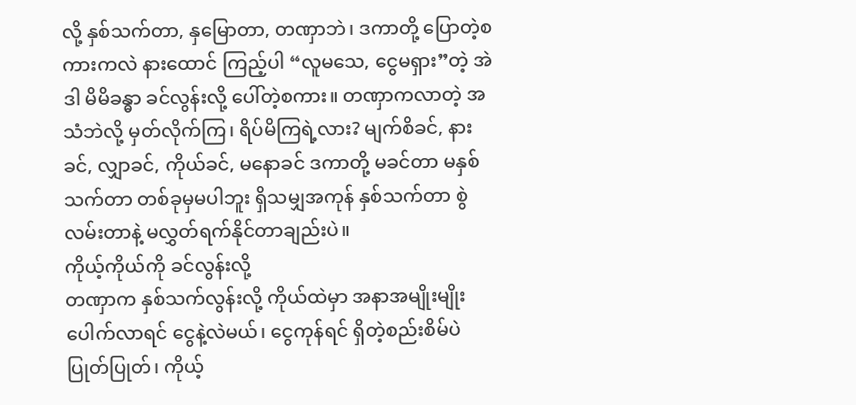လို့ နှစ်သက်တာ, နှမြောတာ, တဏှာဘဲ၊ ဒကာတို့ ပြောတဲ့စကားကလဲ နားထောင် ကြည့်ပါ “လူမသေ, ငွေမရှား”တဲ့ အဲဒါ မိမိခန္ဓာ ခင်လွန်းလို့ ပေါ်တဲ့စကား။ တဏှာကလာတဲ့ အသံဘဲလို့ မှတ်လိုက်ကြ၊ ရိပ်မိကြရဲ့လား? မျက်စိခင်, နားခင်, လျှာခင်, ကိုယ်ခင်, မနောခင် ဒကာတို့ မခင်တာ မနှစ်သက်တာ တစ်ခုမှမပါဘူး ရှိသမျှအကုန် နှစ်သက်တာ စွဲလမ်းတာနဲ့ မလွှတ်ရက်နိုင်တာချည်းပဲ။
ကိုယ့်ကိုယ်ကို ခင်လွန်းလို့
တဏှာက နှစ်သက်လွန်းလို့ ကိုယ်ထဲမှာ အနာအမျိုးမျိုး ပေါက်လာရင် ငွေနဲ့လဲမယ်၊ ငွေကုန်ရင် ရှိတဲ့စည်းစိမ်ပဲ ပြုတ်ပြုတ်၊ ကိုယ့်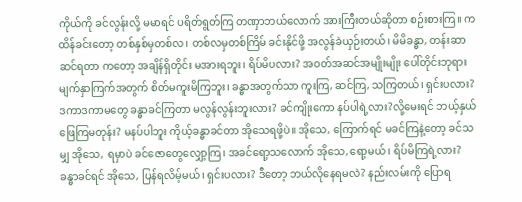ကိုယ်ကို ခင်လွန်းလို့ မမာရင် ပရိတ်ရွတ်ကြ တဏှာဘယ်လောက် အားကြီးတယ်ဆိုတာ စဉ်းစားကြ။ ကထိန်ခင်းတော့ တစ်နှစ်မှတစ်လ၊ တစ်လမှတစ်ကြိမ် ခင်းနိုင်ဖို့ အလွန်ခဲယှဉ်းတယ်၊ မိမိခန္ဓာ, တန်းဆာဆင်ရတာ ကတော့ အချိန်ရှိတိုင်း မအားရဘူး၊ ရိပ်မိပလား? အဝတ်အဆင်အမျိုးမျိုး ပေါ်တိုင်းဘုရား မျက်နှာကြက်အတွက် စိတ်မကူးမိကြဘူး၊ ခန္ဓာအတွက်သာ ကူးကြ, ဆင်ကြ, သကြတယ်၊ ရှင်းပလား?
ဒကာဒကာမတွေ ခန္ဓာခင်ကြတာ မလွန်လွန်းဘူးလား? ခင်ကျိုးကော နပ်ပါရဲ့လား?လို့မေးရင် ဘယ့်နှယ် ဖြေကြမတုန်း? မနပ်ပါဘူး ကိုယ့်ခန္ဓာခင်တာ အိုသေရဖို့ပဲ။ အိုသေ, ကြောက်ရင် မခင်ကြနဲ့တော့ ခင်သမျှ အိုသေ, ရမှာပဲ ခင်ဇောတွေလျှော့ကြ၊ အခင်ရော့သလောက် အိုသေ,ရော့မယ်၊ ရိပ်မိကြရဲ့လား? ခန္ဓာခင်ရင် အိုသေ, ပြန်ရလိမ့်မယ်၊ ရှင်းပလား? ဒီတော့ ဘယ်လိုနေရမလဲ? နည်းလမ်းကို ပြောရ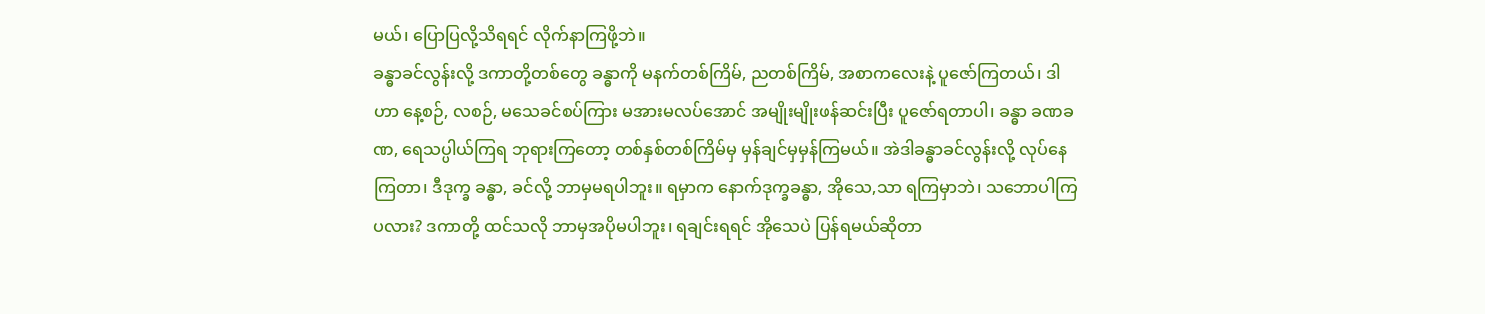မယ်၊ ပြောပြလို့သိရရင် လိုက်နာကြဖို့ဘဲ။
ခန္ဓာခင်လွန်းလို့ ဒကာတို့တစ်တွေ ခန္ဓာကို မနက်တစ်ကြိမ်, ညတစ်ကြိမ်, အစာကလေးနဲ့ ပူဇော်ကြတယ်၊ ဒါဟာ နေ့စဉ်, လစဉ်, မသေခင်စပ်ကြား မအားမလပ်အောင် အမျိုးမျိုးဖန်ဆင်းပြီး ပူဇော်ရတာပါ၊ ခန္ဓာ ခဏခဏ, ရေသပ္ပါယ်ကြရ ဘုရားကြတော့ တစ်နှစ်တစ်ကြိမ်မှ မှန်ချင်မှမှန်ကြမယ်။ အဲဒါခန္ဓာခင်လွန်းလို့ လုပ်နေကြတာ၊ ဒီဒုက္ခ ခန္ဓာ, ခင်လို့ ဘာမှမရပါဘူး။ ရမှာက နောက်ဒုက္ခခန္ဓာ, အိုသေ,သာ ရကြမှာဘဲ၊ သဘောပါကြပလား? ဒကာတို့ ထင်သလို ဘာမှအပိုမပါဘူး၊ ရချင်းရရင် အိုသေပဲ ပြန်ရမယ်ဆိုတာ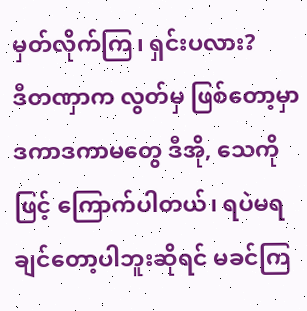မှတ်လိုက်ကြ၊ ရှင်းပလား?
ဒီတဏှာက လွတ်မှ ဖြစ်တော့မှာ
ဒကာဒကာမတွေ ဒီအို, သေကိုဖြင့် ကြောက်ပါတယ်၊ ရပဲမရချင်တော့ပါဘူးဆိုရင် မခင်ကြ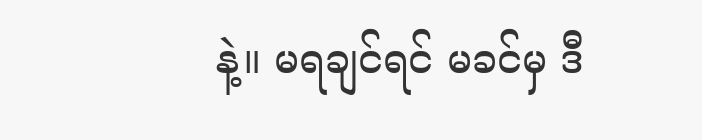နဲ့။ မရချင်ရင် မခင်မှ ဒီ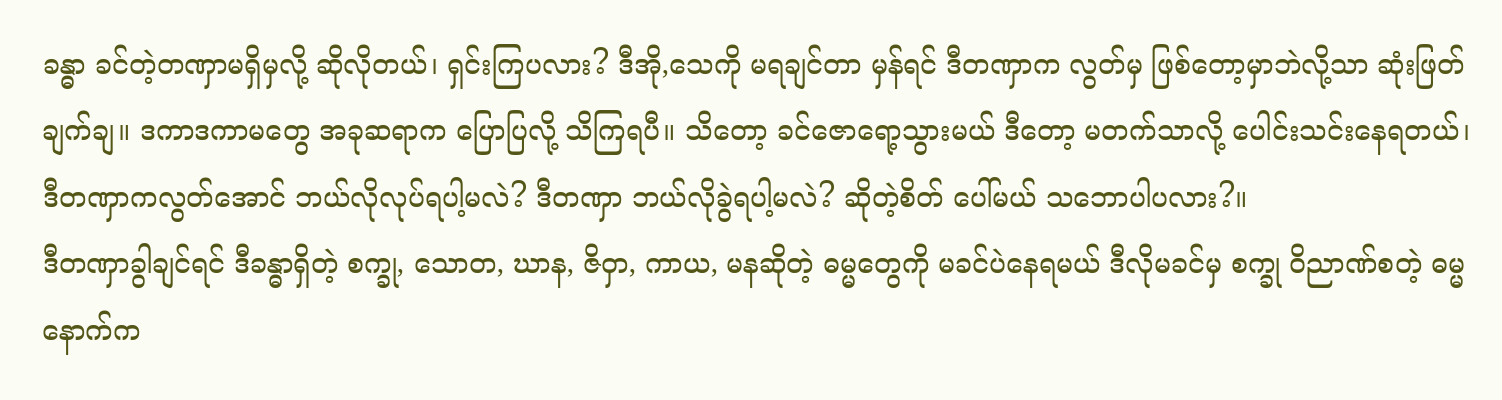ခန္ဓာ ခင်တဲ့တဏှာမရှိမှလို့ ဆိုလိုတယ်၊ ရှင်းကြပလား? ဒီအို,သေကို မရချင်တာ မှန်ရင် ဒီတဏှာက လွတ်မှ ဖြစ်တော့မှာဘဲလို့သာ ဆုံးဖြတ်ချက်ချ။ ဒကာဒကာမတွေ အခုဆရာက ပြောပြလို့ သိကြရပီ။ သိတော့ ခင်ဇောရော့သွားမယ် ဒီတော့ မတက်သာလို့ ပေါင်းသင်းနေရတယ်၊ ဒီတဏှာကလွတ်အောင် ဘယ်လိုလုပ်ရပါ့မလဲ? ဒီတဏှာ ဘယ်လိုခွဲရပါ့မလဲ? ဆိုတဲ့စိတ် ပေါ်မယ် သဘောပါပလား?။
ဒီတဏှာခွါချင်ရင် ဒီခန္ဓာရှိတဲ့ စက္ခု, သောတ, ဃာန, ဇိဝှာ, ကာယ, မနဆိုတဲ့ ဓမ္မတွေကို မခင်ပဲနေရမယ် ဒီလိုမခင်မှ စက္ခု ဝိညာဏ်စတဲ့ ဓမ္မနောက်က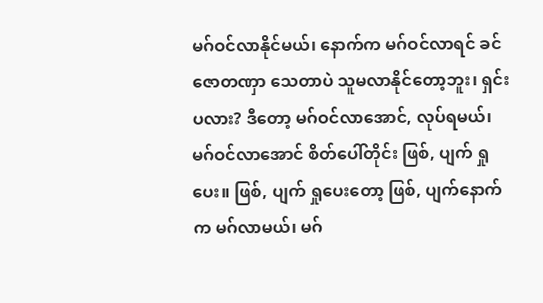မဂ်ဝင်လာနိုင်မယ်၊ နောက်က မဂ်ဝင်လာရင် ခင်ဇောတဏှာ သေတာပဲ သူမလာနိုင်တော့ဘူး၊ ရှင်းပလား? ဒီတော့ မဂ်ဝင်လာအောင်, လုပ်ရမယ်၊ မဂ်ဝင်လာအောင် စိတ်ပေါ်တိုင်း ဖြစ်, ပျက် ရှုပေး။ ဖြစ်, ပျက် ရှုပေးတော့ ဖြစ်, ပျက်နောက်က မဂ်လာမယ်၊ မဂ်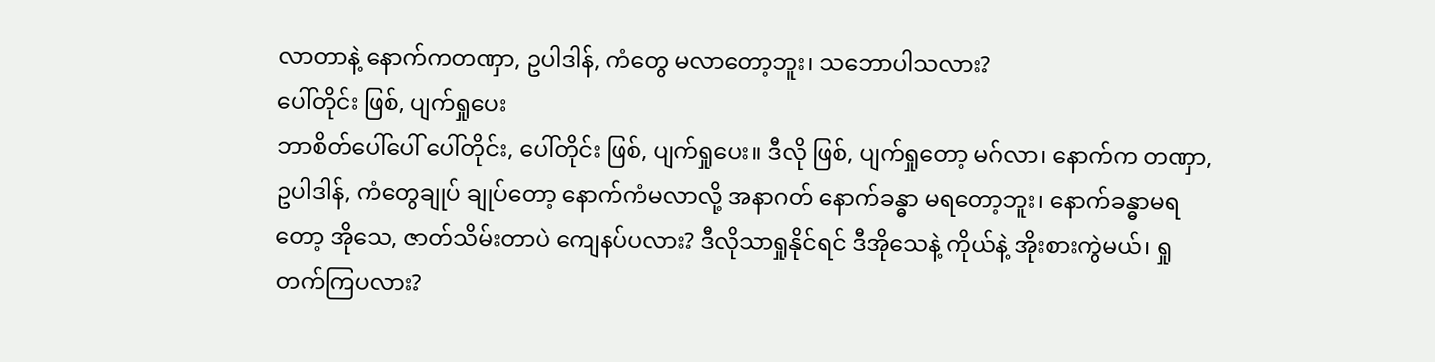လာတာနဲ့ နောက်ကတဏှာ, ဥပါဒါန်, ကံတွေ မလာတော့ဘူး၊ သဘောပါသလား?
ပေါ်တိုင်း ဖြစ်, ပျက်ရှုပေး
ဘာစိတ်ပေါ်ပေါ် ပေါ်တိုင်း, ပေါ်တိုင်း ဖြစ်, ပျက်ရှုပေး။ ဒီလို ဖြစ်, ပျက်ရှုတော့ မဂ်လာ၊ နောက်က တဏှာ, ဥပါဒါန်, ကံတွေချုပ် ချုပ်တော့ နောက်ကံမလာလို့ အနာဂတ် နောက်ခန္ဓာ မရတော့ဘူး၊ နောက်ခန္ဓာမရတော့ အိုသေ, ဇာတ်သိမ်းတာပဲ ကျေနပ်ပလား? ဒီလိုသာရှုနိုင်ရင် ဒီအိုသေနဲ့ ကိုယ်နဲ့ အိုးစားကွဲမယ်၊ ရှုတက်ကြပလား?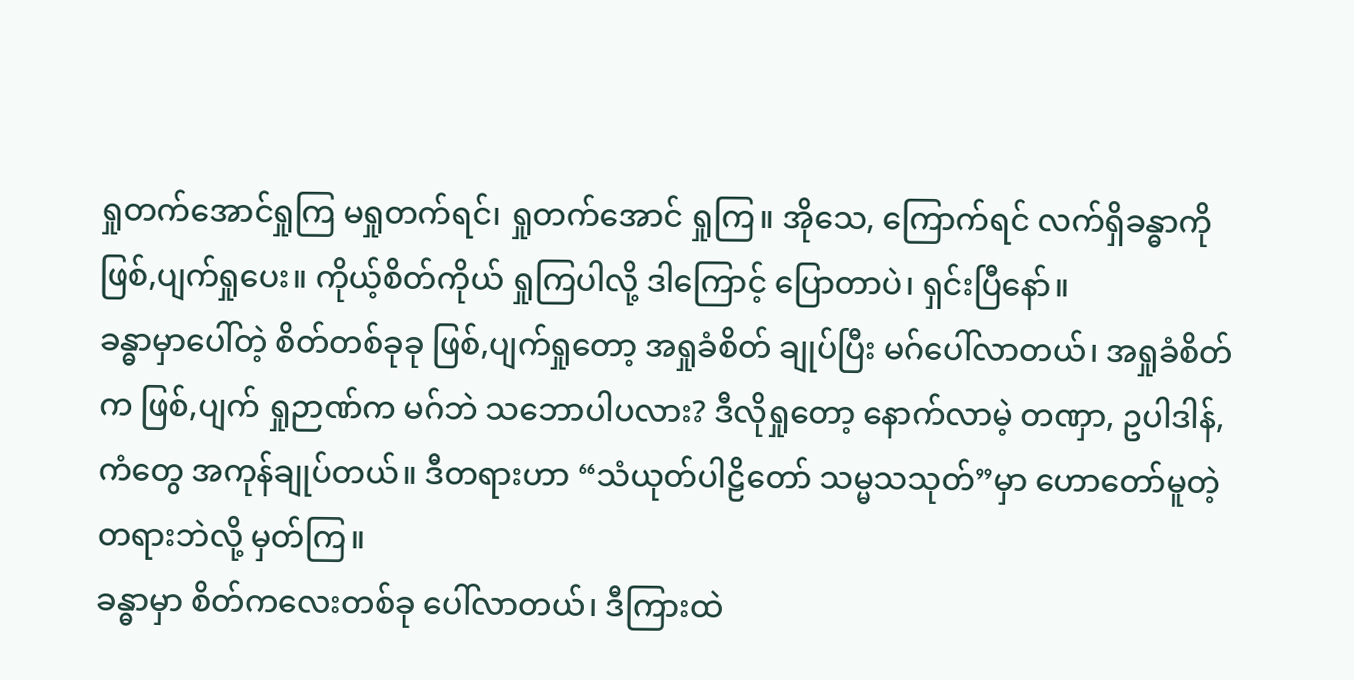ရှုတက်အောင်ရှုကြ မရှုတက်ရင်၊ ရှုတက်အောင် ရှုကြ။ အိုသေ, ကြောက်ရင် လက်ရှိခန္ဓာကို ဖြစ်,ပျက်ရှုပေး။ ကိုယ့်စိတ်ကိုယ် ရှုကြပါလို့ ဒါကြောင့် ပြောတာပဲ၊ ရှင်းပြီနော်။
ခန္ဓာမှာပေါ်တဲ့ စိတ်တစ်ခုခု ဖြစ်,ပျက်ရှုတော့ အရှုခံစိတ် ချုပ်ပြီး မဂ်ပေါ်လာတယ်၊ အရှုခံစိတ်က ဖြစ်,ပျက် ရှုဉာဏ်က မဂ်ဘဲ သဘောပါပလား? ဒီလိုရှုတော့ နောက်လာမဲ့ တဏှာ, ဥပါဒါန်, ကံတွေ အကုန်ချုပ်တယ်။ ဒီတရားဟာ “သံယုတ်ပါဠိတော် သမ္မသသုတ်”မှာ ဟောတော်မူတဲ့ တရားဘဲလို့ မှတ်ကြ။
ခန္ဓာမှာ စိတ်ကလေးတစ်ခု ပေါ်လာတယ်၊ ဒီကြားထဲ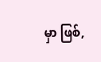မှာ ဖြစ်,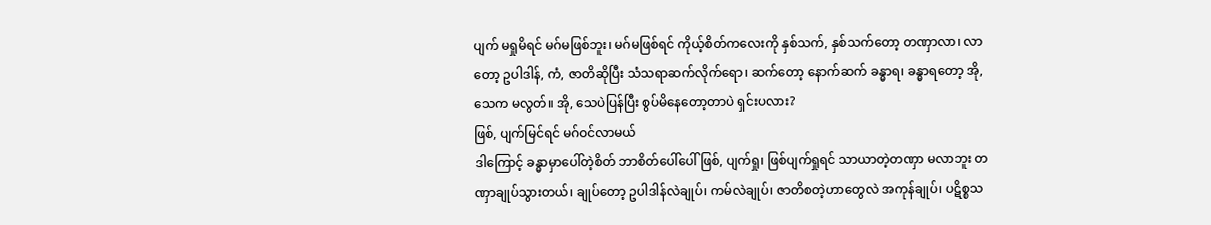ပျက် မရှုမိရင် မဂ်မဖြစ်ဘူး၊ မဂ်မဖြစ်ရင် ကိုယ့်စိတ်ကလေးကို နှစ်သက်, နှစ်သက်တော့ တဏှာလာ၊ လာတော့ ဥပါဒါန်, ကံ, ဇာတိဆိုပြီး သံသရာဆက်လိုက်ရော၊ ဆက်တော့ နောက်ဆက် ခန္ဓာရ၊ ခန္ဓာရတော့ အို, သေက မလွတ်။ အို, သေပဲပြန်ပြီး စွပ်မိနေတော့တာပဲ ရှင်းပလား?
ဖြစ်, ပျက်မြင်ရင် မဂ်ဝင်လာမယ်
ဒါကြောင့် ခန္ဓာမှာပေါ်တဲ့စိတ် ဘာစိတ်ပေါ်ပေါ် ဖြစ်, ပျက်ရှု၊ ဖြစ်ပျက်ရှုရင် သာယာတဲ့တဏှာ မလာဘူး တဏှာချုပ်သွားတယ်၊ ချုပ်တော့ ဥပါဒါန်လဲချုပ်၊ ကမ်လဲချုပ်၊ ဇာတိစတဲ့ဟာတွေလဲ အကုန်ချုပ်၊ ပဋိစ္စသ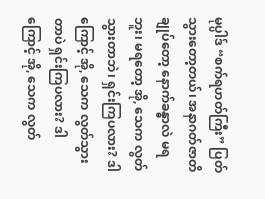မုပ္ပါဒ် “စက်ရဟတ်ကြီး” ပြတ်သွားတော့တယ်၊ အနာဂတ်ဇာတိချုပ်တော့ နောက်ခန္ဓာလဲ မရဘူး၊ မရတော့ အို, သေက လွတ်သွားတာဘဲ၊ ရှင်းကြပလား? ဒါကြောင့် အို, သေက လွတ်သွားတာပဲ ရှင်းကြပလား? ဒါကြောင့် အို, သေက လွတ်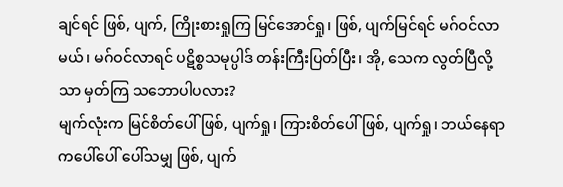ချင်ရင် ဖြစ်, ပျက်, ကြိုးစားရှုကြ မြင်အောင်ရှု၊ ဖြစ်, ပျက်မြင်ရင် မဂ်ဝင်လာမယ်၊ မဂ်ဝင်လာရင် ပဋိစ္စသမုပ္ပါဒ် တန်းကြီးပြတ်ပြီး၊ အို, သေက လွတ်ပြီလို့သာ မှတ်ကြ သဘောပါပလား?
မျက်လုံးက မြင်စိတ်ပေါ် ဖြစ်, ပျက်ရှု၊ ကြားစိတ်ပေါ် ဖြစ်, ပျက်ရှု၊ ဘယ်နေရာကပေါ်ပေါ် ပေါ်သမျှ ဖြစ်, ပျက်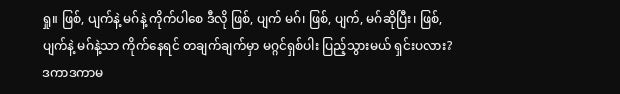ရှု။ ဖြစ်, ပျက်နဲ့ မဂ်နဲ့ ကိုက်ပါစေ ဒီလို ဖြစ်, ပျက် မဂ်၊ ဖြစ်, ပျက်, မဂ်ဆိုပြီး၊ ဖြစ်, ပျက်နဲ့ မဂ်နဲ့သာ ကိုက်နေရင် တချက်ချက်မှာ မဂ္ဂင်ရှစ်ပါး ပြည့်သွားမယ် ရှင်းပလား? ဒကာဒကာမ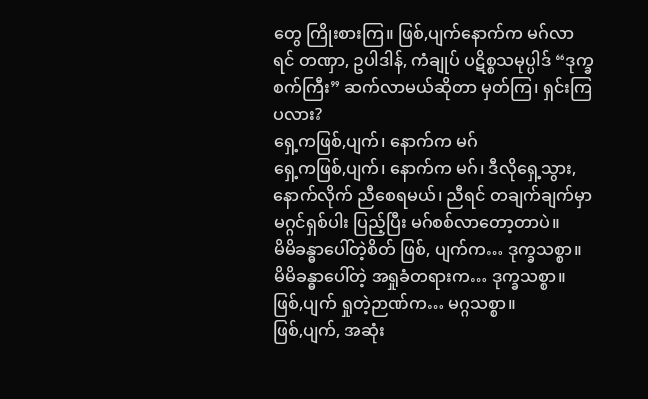တွေ ကြိုးစားကြ။ ဖြစ်,ပျက်နောက်က မဂ်လာရင် တဏှာ, ဥပါဒါန်, ကံချုပ် ပဋိစ္စသမုပ္ပါဒ် “ဒုက္ခစက်ကြီး” ဆက်လာမယ်ဆိုတာ မှတ်ကြ၊ ရှင်းကြပလား?
ရှေ့ကဖြစ်,ပျက်၊ နောက်က မဂ်
ရှေ့ကဖြစ်,ပျက်၊ နောက်က မဂ်၊ ဒီလိုရှေ့သွား, နောက်လိုက် ညီစေရမယ်၊ ညီရင် တချက်ချက်မှာ မဂ္ဂင်ရှစ်ပါး ပြည့်ပြီး မဂ်စစ်လာတော့တာပဲ။
မိမိခန္ဓာပေါ်တဲ့စိတ် ဖြစ်, ပျက်က… ဒုက္ခသစ္စာ။
မိမိခန္ဓာပေါ်တဲ့ အရှုခံတရားက… ဒုက္ခသစ္စာ။
ဖြစ်,ပျက် ရှုတဲ့ဉာဏ်က… မဂ္ဂသစ္စာ။
ဖြစ်,ပျက်, အဆုံး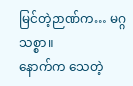မြင်တဲ့ဉာဏ်က… မဂ္ဂသစ္စာ။
နောက်က သေတဲ့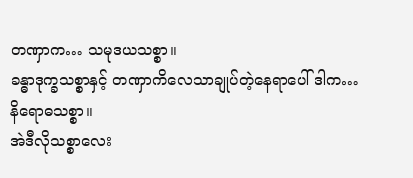တဏှာက… သမုဒယသစ္စာ။
ခန္ဓာဒုက္ခသစ္စာနှင့် တဏှာကိလေသာချုပ်တဲ့နေရာပေါ် ဒါက… နိရောဓသစ္စာ။
အဲဒီလိုသစ္စာလေး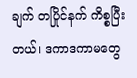ချက် တပြိုင်နက် ကိစ္စပြီးတယ်၊ ဒကာဒကာမတွေ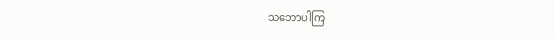သဘောပါကြ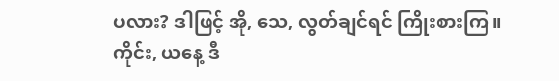ပလား? ဒါဖြင့် အို, သေ, လွတ်ချင်ရင် ကြိုးစားကြ။
ကိုင်း, ယနေ့ ဒီ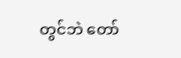တွင်ဘဲ တော်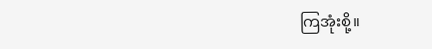ကြအုံးစို့။